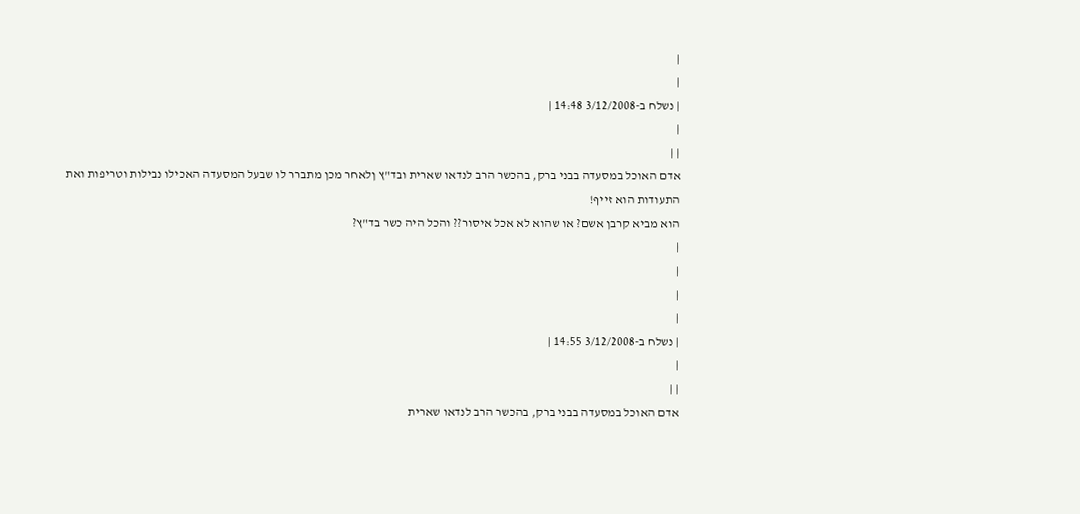|
|
| נשלח ב-3/12/2008 14:48 |
|
| |
אדם האוכל במסעדה בבני ברק, בהכשר הרב לנדאו שארית ובד"ץ ןלאחר מכן מתברר לו שבעל המסעדה האכילו נבילות וטריפות ואת התעודות הוא זייף!
הוא מביא קרבן אשם? או שהוא לא אכל איסור?? והכל היה כשר בד"ץ?
|
|
|
|
| נשלח ב-3/12/2008 14:55 |
|
| |
אדם האוכל במסעדה בבני ברק, בהכשר הרב לנדאו שארית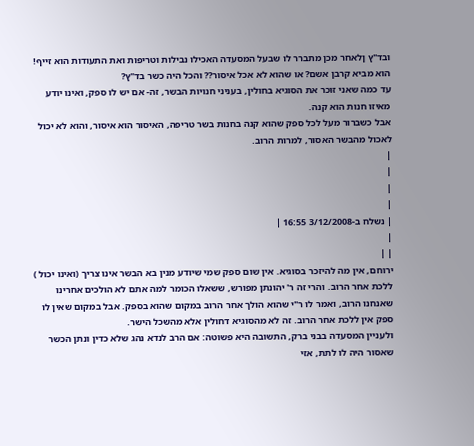ובד"ץ ןלאחר מכן מתברר לו שבעל המסעדה האכילו נבילות וטריפות ואת התעודות הוא זייף!
הוא מביא קרבן אשם? או שהוא לא אכל איסור?? והכל היה כשר בד"ץ?
עד כמה שאני זוכר את הסוגיא בחולין, בעניני חנויות הבשר, זה- אם יש לו ספק, ואינו יודע מאיזו חנות הוא קנה.
אבל כשברור מעל לכל ספק שהוא קנה בחנות בשר טריפה, האיסור הוא איסור, והוא לא יכול לאכול מהבשר האסור, למרות הרוב.
|
|
|
|
| נשלח ב-3/12/2008 16:55 |
|
| |
ירוחם, אין מה להיזכר בסוגיא. אין שום ספק שמי שיודע מנין בא הבשר אינו צריך (ואינו יכול ) ללכת אחר הרוב. והרי זה ר' יהונתן מפורש, ששאלו הכומר למה אתם לא הולכים אחרינו שאנחנו הרוב, ואמר לו ר"י שהוא הולך אחר הרוב במקום שהוא בספק. אבל במקום שאין לו ספק אין ללכת אחר הרוב. זה לא מהסוגיא דחולין אלא מהשכל הישר.
ולעניין המסעדה בבני ברק, התשובה היא פשוטה: אם הרב לנדא נהג שלא כדין ונתן הכשר שאסור היה לו לתת, אזי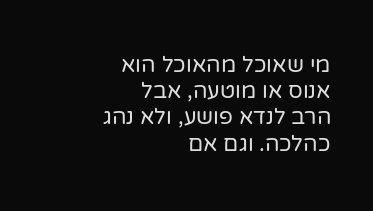מי שאוכל מהאוכל הוא אנוס או מוטעה, אבל הרב לנדא פושע, ולא נהג כהלכה. וגם אם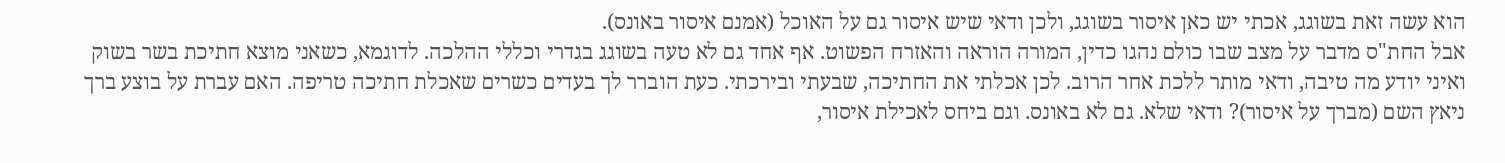הוא עשה זאת בשוגג, אכתי יש כאן איסור בשוגג, ולכן ודאי שיש איסור גם על האוכל (אמנם איסור באונס).
אבל החת"ס מדבר על מצב שבו כולם נהגו כדין, המורה הוראה והאזרח הפשוט. אף אחד גם לא טעה בשוגג בגדרי וכללי ההלכה. לדוגמא, כשאני מוצא חתיכת בשר בשוק ואיני יודע מה טיבה, ודאי מותר ללכת אחר הרוב. לכן אכלתי את החתיכה, שבעתי ובירכתי. כעת הוברר לך בעדים כשרים שאכלת חתיכה טריפה. האם עברת על בוצע ברך ניאץ השם (מברך על איסור)? ודאי שלא. גם לא באונס. וגם ביחס לאכילת איסור,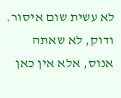לא עשית שום איסור. ודוק, לא שאתה אנוס, אלא אין כאן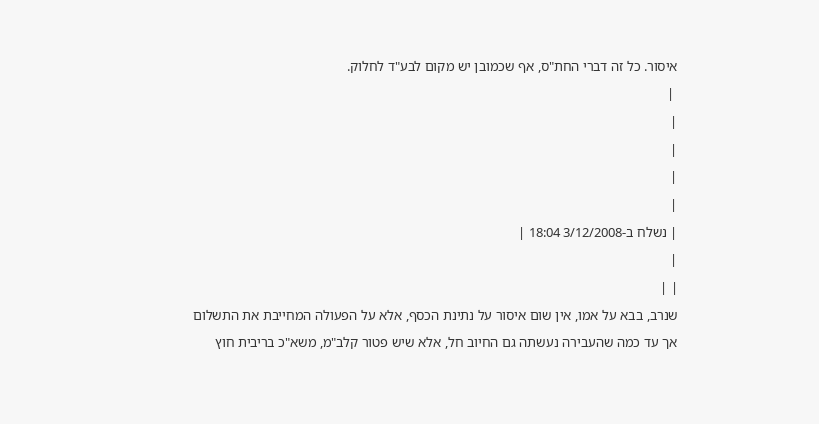איסור. כל זה דברי החת"ס, אף שכמובן יש מקום לבע"ד לחלוק.
 |
|
|
|
|
| נשלח ב-3/12/2008 18:04 |
|
| |
שנרב, בבא על אמו, אין שום איסור על נתינת הכסף, אלא על הפעולה המחייבת את התשלום אך עד כמה שהעבירה נעשתה גם החיוב חל, אלא שיש פטור קלב"מ, משא"כ בריבית חוץ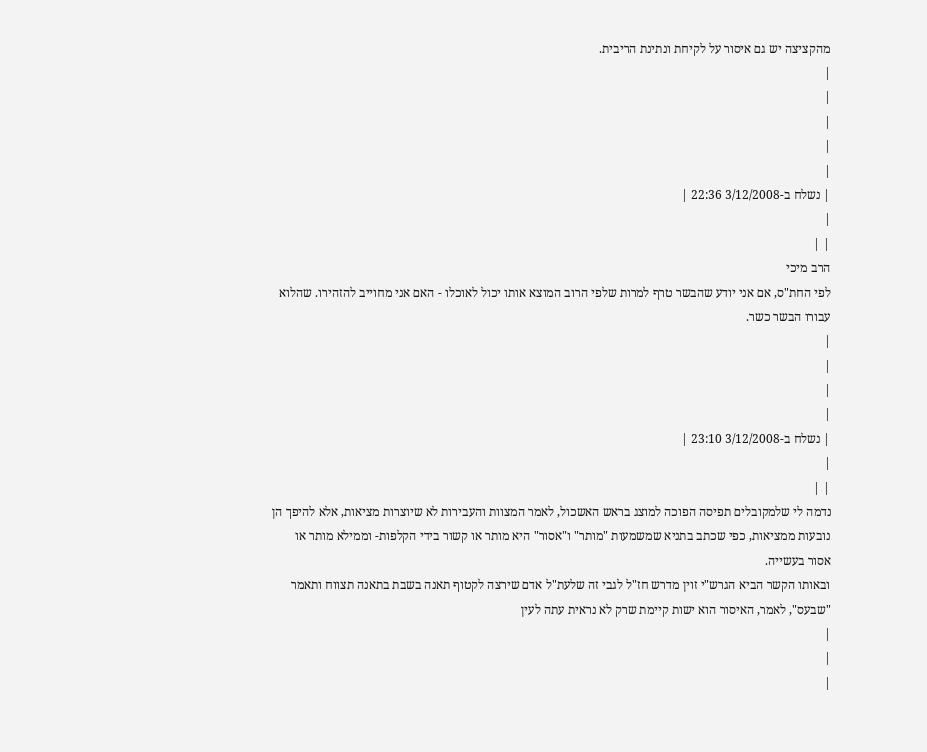מהקציצה יש גם איסור על לקיחת ונתינת הריבית.
|
|
|
|
|
| נשלח ב-3/12/2008 22:36 |
|
| |
הרב מיכי
לפי החת"ס, אם אני יודע שהבשר טרף למרות שלפי הרוב המוצא אותו יכול לאוכלו - האם אני מחוייב להזהירו. שהלוא עבורו הבשר כשר.
|
|
|
|
| נשלח ב-3/12/2008 23:10 |
|
| |
נדמה לי שלמקובלים תפיסה הפוכה למוצג בראש האשכול, לאמר המצוות והעבירות לא שיוצרות מציאות, אלא להיפך הן נובעות ממציאות, כפי שכתב בתניא שמשמעות "מותר" ו"אסור" היא מותר או קשור בידי הקלפות- וממילא מותר או אסור בעשייה.
ובאותו הקשר הביא הגרש"י זוין מדרש חז"ל לגבי זה שלעת"ל אדם שירצה לקטוף תאנה בשבת בתאנה תצווח ותאמר "שבעס", לאמר, האיסור הוא ישות קיימת שרק לא נראית עתה לעין
|
|
|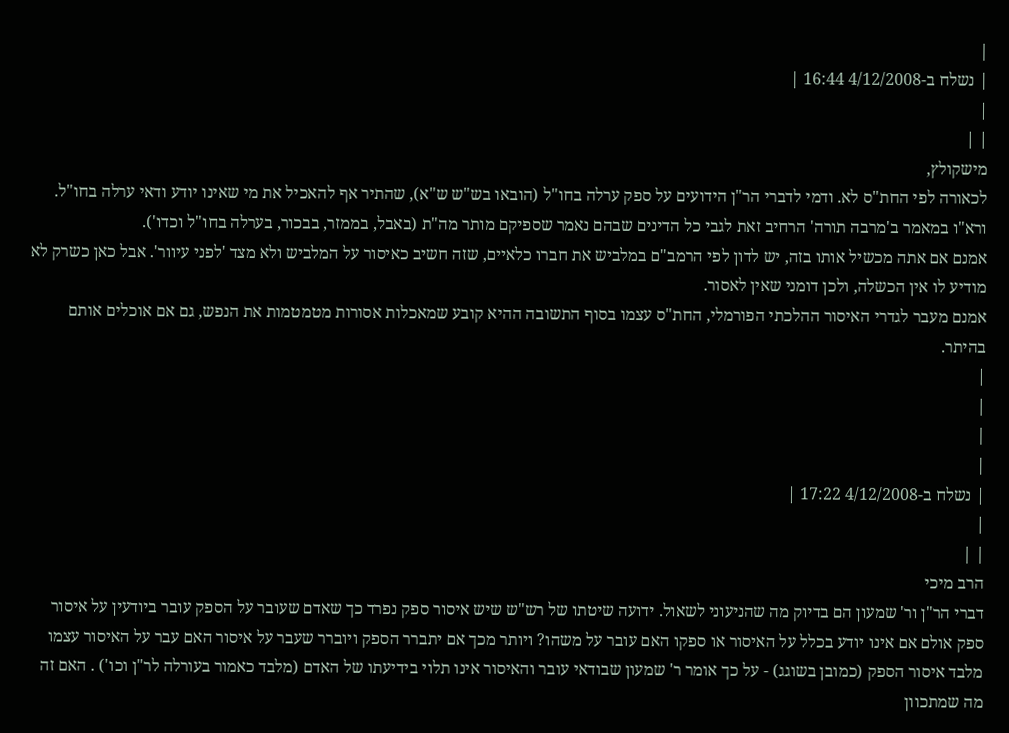|
| נשלח ב-4/12/2008 16:44 |
|
| |
מישקולץ,
לכאורה לפי החת"ס לא. ודמי לדברי הר"ן הידועים על ספק ערלה בחו"ל (הובאו בש"ש ש"א), שהתיר אף להאכיל את מי שאינו יודע ודאי ערלה בחו"ל. ורא"ו במאמר ב'מרבה תורה' הרחיב זאת לגבי כל הדינים שבהם נאמר שספיקם מותר מה"ת (באבל, בממזר, בבכור, בערלה בחו"ל וכדו').
אמנם אם אתה מכשיל אותו בזה, יש לדון לפי הרמב"ם במלביש את חברו כלאיים, שזה חשיב כאיסור על המלביש ולא מצד 'לפני עיוור'. אבל כאן כשרק לא מודיע לו אין הכשלה, ולכן דומני שאין לאסור.
אמנם מעבר לגדרי האיסור ההלכתי הפורמלי, החת"ס עצמו בסוף התשובה ההיא קובע שמאכלות אסורות מטמטמות את הנפש, גם אם אוכלים אותם בהיתר.
|
|
|
|
| נשלח ב-4/12/2008 17:22 |
|
| |
הרב מיכי
דברי הר"ן ור' שמעון הם בדיוק מה שהניעוני לשאול. ידועה שיטתו של רש"ש שיש איסור ספק נפרד כך שאדם שעובר על הספק עובר ביודעין על איסור ספק אולם אם אינו יודע בכלל על האיסור או ספקו האם עובר על משהו? ויותר מכך אם יתברר הספק ויוברר שעבר על איסור האם עבר על האיסור עצמו מלבד איסור הספק (כמובן בשוגג) - על כך אומר ר' שמעון שבודאי עובר והאיסור אינו תלוי בידיעתו של האדם (מלבד כאמור בעורלה לר"ן וכו') . האם זה מה שמתכוון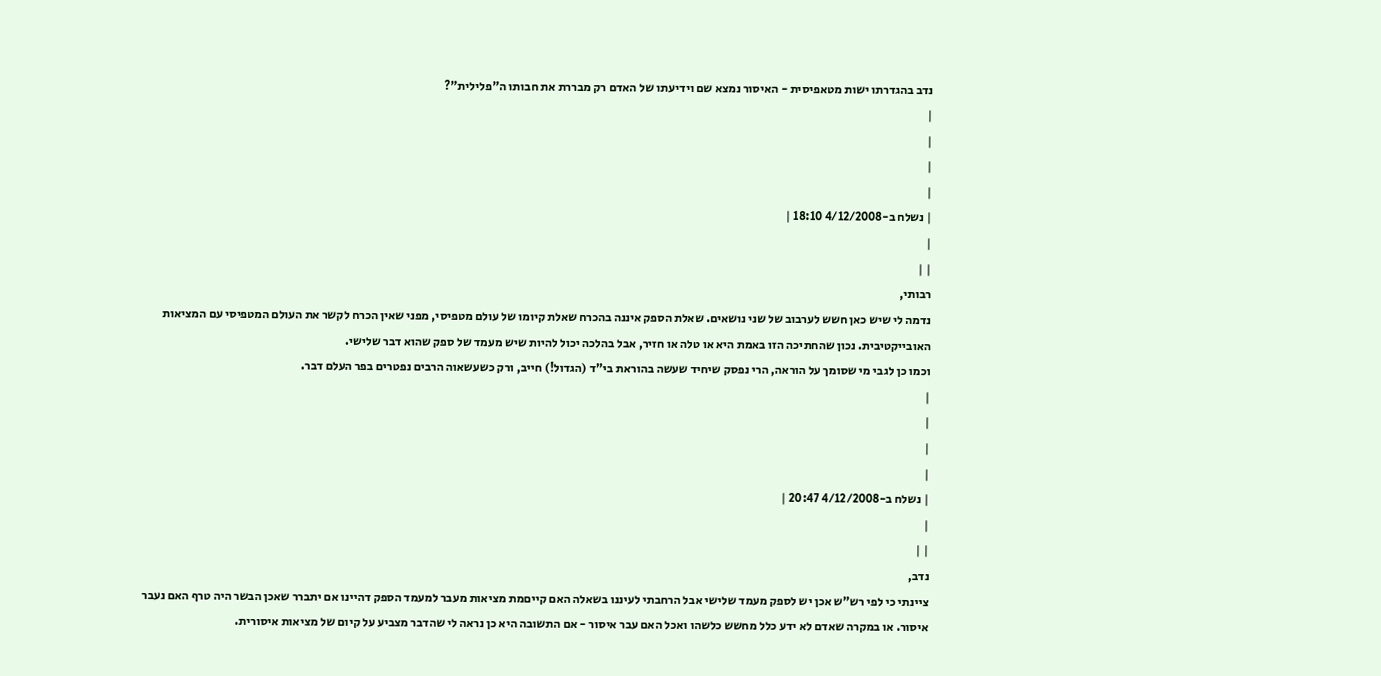נדב בהגדרתו ישות מטאפיסית - האיסור נמצא שם וידיעתו של האדם רק מבררת את חבותו ה"פלילית"?
|
|
|
|
| נשלח ב-4/12/2008 18:10 |
|
| |
רבותי,
נדמה לי שיש כאן חשש לערבוב של שני נושאים. שאלת הספק איננה בהכרח שאלת קיומו של עולם מטפיסי, מפני שאין הכרח לקשר את העולם המטפיסי עם המציאות האובייקטיבית. נכון שהחתיכה הזו באמת היא או טלה או חזיר, אבל בהלכה יכול להיות שיש מעמד של ספק שהוא דבר שלישי.
וכמו כן לגבי מי שסומך על הוראה, הרי נפסק שיחיד שעשה בהוראת בי"ד (הגדול!) חייב, ורק כשעשאוה הרבים נפטרים בפר העלם דבר.
|
|
|
|
| נשלח ב-4/12/2008 20:47 |
|
| |
נדב,
ציינתי כי לפי רש"ש אכן יש לספק מעמד שלישי אבל הרחבתי לעיננו בשאלה האם קייםמת מציאות מעבר למעמד הספק דהיינו אם יתברר שאכן הבשר היה טרף האם נעבר איסור. או במקרה שאדם לא ידע כלל מחשש כלשהו ואכל האם עבר איסור - אם התשובה היא כן נראה לי שהדבר מצביע על קיום של מציאות איסורית.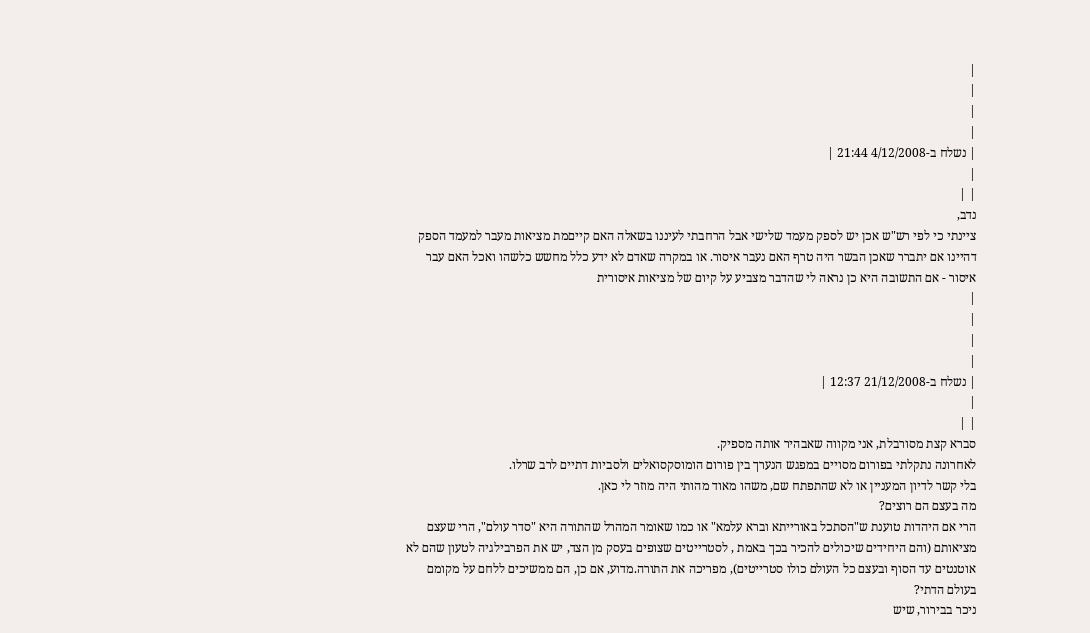|
|
|
|
| נשלח ב-4/12/2008 21:44 |
|
| |
נדב,
ציינתי כי לפי רש"ש אכן יש לספק מעמד שלישי אבל הרחבתי לעיננו בשאלה האם קייםמת מציאות מעבר למעמד הספק דהיינו אם יתברר שאכן הבשר היה טרף האם נעבר איסור. או במקרה שאדם לא ידע כלל מחשש כלשהו ואכל האם עבר איסור - אם התשובה היא כן נראה לי שהדבר מצביע על קיום של מציאות איסורית
|
|
|
|
| נשלח ב-21/12/2008 12:37 |
|
| |
סברא קצת מסורבלת, אני מקווה שאבהיר אותה מספיק.
לאחרונה נתקלתי בפורום מסויים במפגש הנערך בין פורום הומוסקסואלים ולסביות דתיים לרב שרלו.
בלי קשר לדיון המעניין או לא שהתפתח שם, משהו מאוד מהותי היה מוזר לי כאן.
מה בעצם הם רוצים?
הרי אם היהדות טוענת ש"הסתכל באורייתא וברא עלמא" או כמו שאומר המהרל שהתורה היא "סדר עולם", הרי שעצם מציאותם (והם היחידים שיכולים להכיר בכך באמת , לסטרייטים שצופים בעסק מן הצד, יש את הפרבילגיה לטעון שהם לא אוטנטים עד הסוף ובעצם כל העולם כולו סטרייטים), מפריכה את התורה.מדוע, אם כן, הם ממשיכים ללחם על מקומם בעולם הדתי?
ניכר בבירור, שיש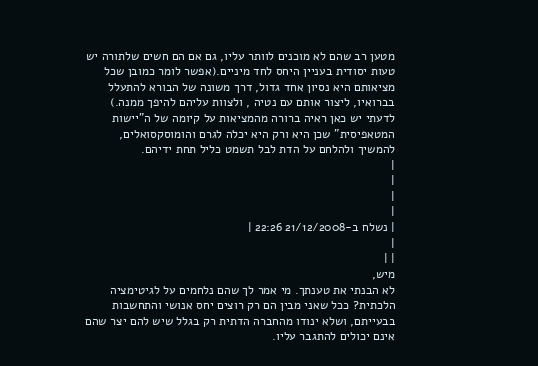מטען רב שהם לא מוכנים לוותר עליו, גם אם הם חשים שלתורה יש טעות יסודית בעניין היחס לחד מיניים.(אפשר לומר כמובן שכל מציאותם היא נסיון אחד גדול, דרך משונה של הבורא להתעלל בברואיו, ליצור אותם עם נטיה , ולצוות עליהם להיפך ממנה.)
לדעתי יש כאן ראיה ברורה מהמציאות על קיומה של ה"יישות המטאפיסית" שכן היא ורק היא יכלה לגרם והומוסקסואלים, להמשיך ולהלחם על הדת לבל תשמט כליל תחת ידיהם.
|
|
|
|
| נשלח ב-21/12/2008 22:26 |
|
| |
מיש,
לא הבנתי את טענתך. מי אמר לך שהם נלחמים על לגיטימציה הלכתית? ככל שאני מבין הם רק רוצים יחס אנושי והתחשבות בבעייתם, ושלא ינודו מהחברה הדתית רק בגלל שיש להם יצר שהם אינם יכולים להתגבר עליו.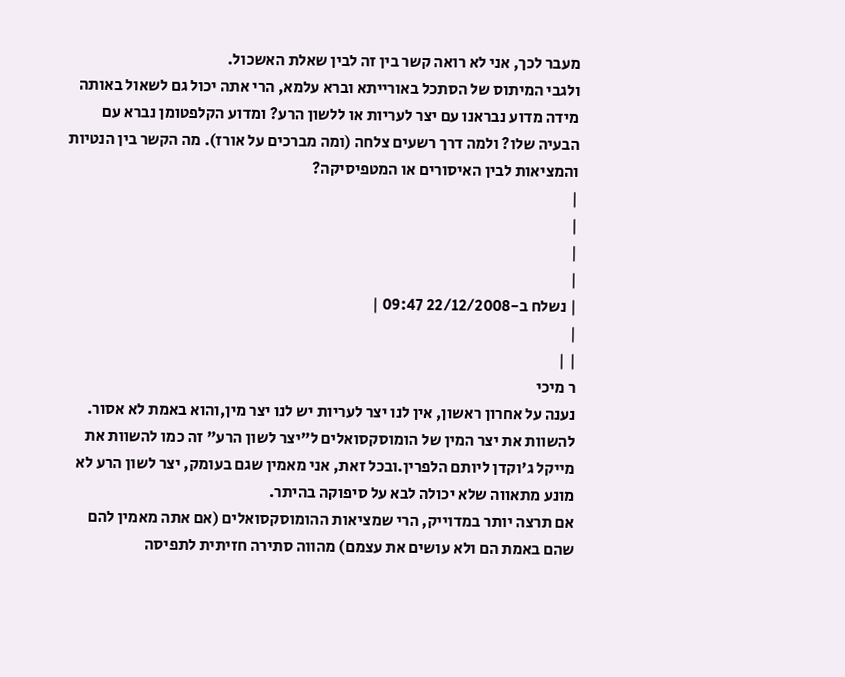מעבר לכך, אני לא רואה קשר בין זה לבין שאלת האשכול.
ולגבי המיתוס של הסתכל באורייתא וברא עלמא, הרי אתה יכול גם לשאול באותה מידה מדוע נבראנו עם יצר לעריות או ללשון הרע? ומדוע הקלפטומן נברא עם הבעיה שלו? ולמה דרך רשעים צלחה (ומה מברכים על אורז). מה הקשר בין הנטיות והמציאות לבין האיסורים או המטפיסיקה?
|
|
|
|
| נשלח ב-22/12/2008 09:47 |
|
| |
ר מיכי
נענה על אחרון ראשון, אין לנו יצר לעריות יש לנו יצר מין,והוא באמת לא אסור.
להשוות את יצר המין של הומוסקסואלים ל"יצר לשון הרע" זה כמו להשוות את מייקל ג'וקדן ליותם הלפרין.ובכל זאת, אני מאמין שגם בעומק, יצר לשון הרע לא מונע מתאווה שלא יכולה לבא על סיפוקה בהיתר.
אם תרצה יותר במדוייק, הרי שמציאות ההומוסקסואלים (אם אתה מאמין להם שהם באמת הם ולא עושים את עצמם) מהווה סתירה חזיתית לתפיסה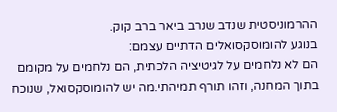ההרמוניסטית שנדב שנרב ביאר ברב קוק.
בנוגע להומוסקסואלים הדתיים עצמם:
הם לא נלחמים על לגיטיציה הלכתית, הם נלחמים על מקומם בתוך המחנה, וזהו תורף תמיהתי.מה יש להומוסקסואל, שנוכח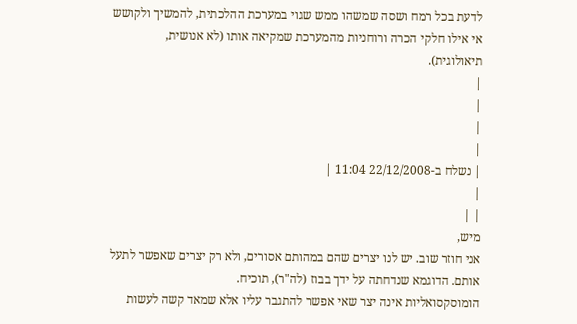לדעת בכל רמח ושסה שמשהו ממש שגוי במערכת ההלכתית, להמשיך ולקושש אי אילו חלקי הכרה ורוחניות מהמערכת שמקיאה אותו (לא אנושית, תיאולוגית).
|
|
|
|
| נשלח ב-22/12/2008 11:04 |
|
| |
מיש,
אני חוזר שוב. יש לנו יצרים שהם במהותם אסורים, ולא רק יצרים שאפשר לתעל אותם. הדוגמא שנדחתה על ידך בבוז (לה"ר), תוכיח.
הומוסקסואליות אינה יצר שאי אפשר להתגבר עליו אלא שמאד קשה לעשות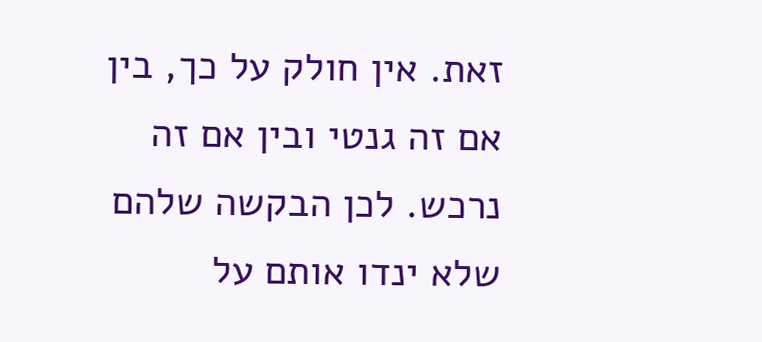זאת. אין חולק על כך, בין אם זה גנטי ובין אם זה נרכש. לכן הבקשה שלהם שלא ינדו אותם על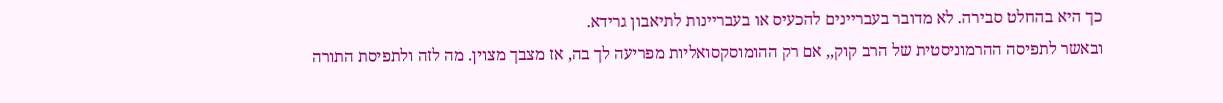כך היא בהחלט סבירה. לא מדובר בעבריינים להכעיס או בעבריינות לתיאבון גרידא.
ובאשר לתפיסה ההרמוניסטית של הרב קוק,, אם רק ההומוסקסואליות מפריעה לך בה, אז מצבך מצוין. מה לזה ולתפיסת התורה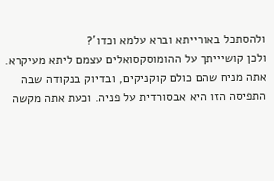ולהסתכל באורייתא וברא עלמא וכדו'?
ולכן קושיייתך על ההומוסקסואלים עצמם ליתא מעיקרא. אתה מניח שהם כולם קוקניקים, ובדיוק בנקודה שבה התפיסה הזו היא אבסורדית על פניה. וכעת אתה מקשה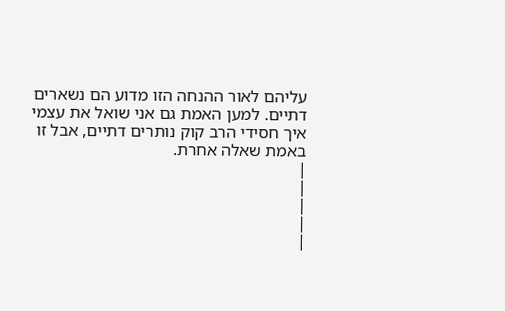עליהם לאור ההנחה הזו מדוע הם נשארים דתיים. למען האמת גם אני שואל את עצמי איך חסידי הרב קוק נותרים דתיים, אבל זו באמת שאלה אחרת.
|
|
|
|
|